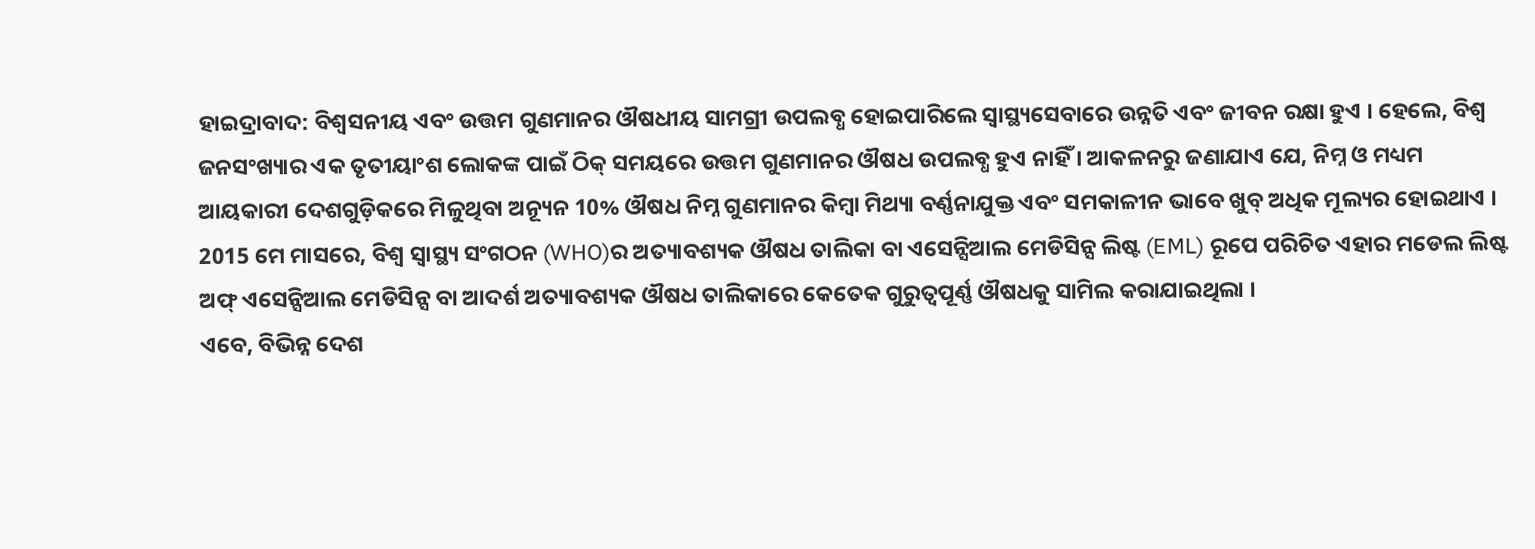ହାଇଦ୍ରାବାଦ: ବିଶ୍ବସନୀୟ ଏବଂ ଉତ୍ତମ ଗୁଣମାନର ଔଷଧୀୟ ସାମଗ୍ରୀ ଉପଲବ୍ଧ ହୋଇପାରିଲେ ସ୍ବାସ୍ଥ୍ୟସେବାରେ ଉନ୍ନତି ଏବଂ ଜୀବନ ରକ୍ଷା ହୁଏ । ହେଲେ, ବିଶ୍ବ ଜନସଂଖ୍ୟାର ଏକ ତୃତୀୟାଂଶ ଲୋକଙ୍କ ପାଇଁ ଠିକ୍ ସମୟରେ ଉତ୍ତମ ଗୁଣମାନର ଔଷଧ ଉପଲବ୍ଧ ହୁଏ ନାହିଁ । ଆକଳନରୁ ଜଣାଯାଏ ଯେ, ନିମ୍ନ ଓ ମଧ୍ୟମ ଆୟକାରୀ ଦେଶଗୁଡ଼ିକରେ ମିଳୁଥିବା ଅନ୍ୟୂନ 10% ଔଷଧ ନିମ୍ନ ଗୁଣମାନର କିମ୍ବା ମିଥ୍ୟା ବର୍ଣ୍ଣନାଯୁକ୍ତ ଏବଂ ସମକାଳୀନ ଭାବେ ଖୁବ୍ ଅଧିକ ମୂଲ୍ୟର ହୋଇଥାଏ ।
2015 ମେ ମାସରେ, ବିଶ୍ବ ସ୍ବାସ୍ଥ୍ୟ ସଂଗଠନ (WHO)ର ଅତ୍ୟାବଶ୍ୟକ ଔଷଧ ତାଲିକା ବା ଏସେନ୍ସିଆଲ ମେଡିସିନ୍ସ ଲିଷ୍ଟ (EML) ରୂପେ ପରିଚିତ ଏହାର ମଡେଲ ଲିଷ୍ଟ ଅଫ୍ ଏସେନ୍ସିଆଲ ମେଡିସିନ୍ସ ବା ଆଦର୍ଶ ଅତ୍ୟାବଶ୍ୟକ ଔଷଧ ତାଲିକାରେ କେତେକ ଗୁରୁତ୍ବପୂର୍ଣ୍ଣ ଔଷଧକୁ ସାମିଲ କରାଯାଇଥିଲା ।
ଏବେ, ବିଭିନ୍ନ ଦେଶ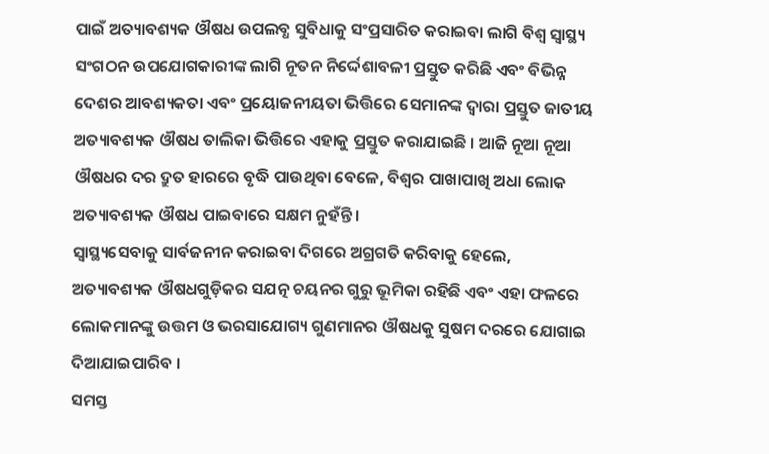ପାଇଁ ଅତ୍ୟାବଶ୍ୟକ ଔଷଧ ଉପଲବ୍ଧ ସୁବିଧାକୁ ସଂପ୍ରସାରିତ କରାଇବା ଲାଗି ବିଶ୍ବ ସ୍ବାସ୍ଥ୍ୟ ସଂଗଠନ ଉପଯୋଗକାରୀଙ୍କ ଲାଗି ନୂତନ ନିର୍ଦ୍ଦେଶାବଳୀ ପ୍ରସ୍ତୁତ କରିଛି ଏବଂ ବିଭିନ୍ନ ଦେଶର ଆବଶ୍ୟକତା ଏବଂ ପ୍ରୟୋଜନୀୟତା ଭିତ୍ତିରେ ସେମାନଙ୍କ ଦ୍ବାରା ପ୍ରସ୍ତୁତ ଜାତୀୟ ଅତ୍ୟାବଶ୍ୟକ ଔଷଧ ତାଲିକା ଭିତ୍ତିରେ ଏହାକୁ ପ୍ରସ୍ତୁତ କରାଯାଇଛି । ଆଜି ନୂଆ ନୂଆ ଔଷଧର ଦର ଦ୍ରୁତ ହାରରେ ବୃଦ୍ଧି ପାଉଥିବା ବେଳେ, ବିଶ୍ବର ପାଖାପାଖି ଅଧା ଲୋକ ଅତ୍ୟାବଶ୍ୟକ ଔଷଧ ପାଇବାରେ ସକ୍ଷମ ନୁହଁନ୍ତି ।
ସ୍ବାସ୍ଥ୍ୟସେବାକୁ ସାର୍ବଜନୀନ କରାଇବା ଦିଗରେ ଅଗ୍ରଗତି କରିବାକୁ ହେଲେ, ଅତ୍ୟାବଶ୍ୟକ ଔଷଧଗୁଡ଼ିକର ସଯତ୍ନ ଚୟନର ଗୁରୁ ଭୂମିକା ରହିଛି ଏବଂ ଏହା ଫଳରେ ଲୋକମାନଙ୍କୁ ଉତ୍ତମ ଓ ଭରସାଯୋଗ୍ୟ ଗୁଣମାନର ଔଷଧକୁ ସୁଷମ ଦରରେ ଯୋଗାଇ ଦିଆଯାଇପାରିବ ।
ସମସ୍ତ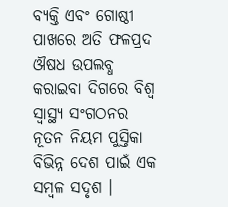ବ୍ୟକ୍ତି ଏବଂ ଗୋଷ୍ଠୀ ପାଖରେ ଅତି ଫଳପ୍ରଦ ଔଷଧ ଉପଲବ୍ଧ କରାଇବା ଦିଗରେ ବିଶ୍ବ ସ୍ବାସ୍ଥ୍ୟ ସଂଗଠନର ନୂତନ ନିୟମ ପୁସ୍ତିକା ବିଭିନ୍ନ ଦେଶ ପାଇଁ ଏକ ସମ୍ବଳ ସଦୃଶ ।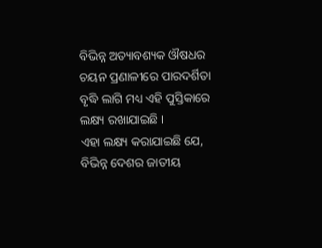ବିଭିନ୍ନ ଅତ୍ୟାବଶ୍ୟକ ଔଷଧର ଚୟନ ପ୍ରଣାଳୀରେ ପାରଦର୍ଶିତା ବୃଦ୍ଧି ଲାଗି ମଧ୍ୟ ଏହି ପୁସ୍ତିକାରେ ଲକ୍ଷ୍ୟ ରଖାଯାଇଛି ।
ଏହା ଲକ୍ଷ୍ୟ କରାଯାଇଛି ଯେ, ବିଭିନ୍ନ ଦେଶର ଜାତୀୟ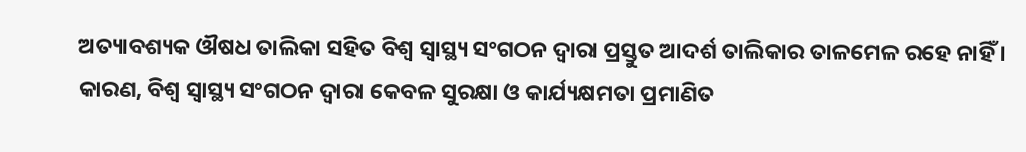ଅତ୍ୟାବଶ୍ୟକ ଔଷଧ ତାଲିକା ସହିତ ବିଶ୍ବ ସ୍ବାସ୍ଥ୍ୟ ସଂଗଠନ ଦ୍ବାରା ପ୍ରସ୍ତୁତ ଆଦର୍ଶ ତାଲିକାର ତାଳମେଳ ରହେ ନାହିଁ । କାରଣ, ବିଶ୍ବ ସ୍ବାସ୍ଥ୍ୟ ସଂଗଠନ ଦ୍ବାରା କେବଳ ସୁରକ୍ଷା ଓ କାର୍ଯ୍ୟକ୍ଷମତା ପ୍ରମାଣିତ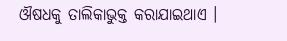ଔଷଧକୁ ତାଲିକାଭୁକ୍ତ କରାଯାଇଥାଏ ।